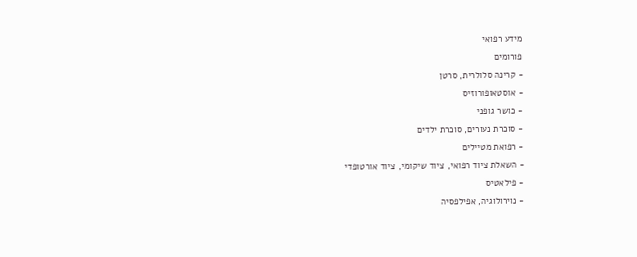מידע רפואי
פורומים
- קרינה סלולרית, סרטן
- אוסטאופורוזיס
- כושר גופני
- סוכרת נעורים, סוכרת ילדים
- רפואת מטיילים
- השאלת ציוד רפואי, ציוד שיקומי, ציוד אורטופדי
- פילאטיס
- נוירולוגיה, אפילפסיה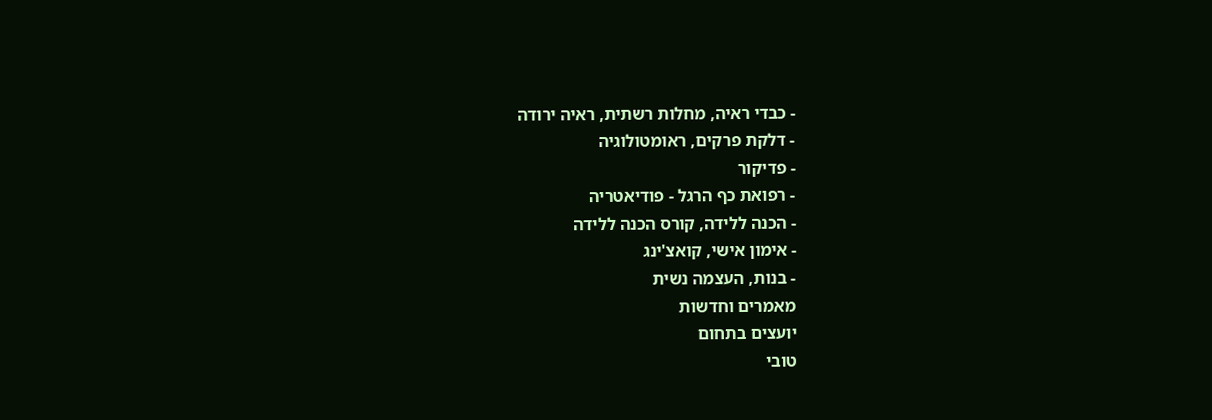- כבדי ראיה, מחלות רשתית, ראיה ירודה
- דלקת פרקים, ראומטולוגיה
- פדיקור
- רפואת כף הרגל - פודיאטריה
- הכנה ללידה, קורס הכנה ללידה
- אימון אישי, קואצ'ינג
- בנות, העצמה נשית
מאמרים וחדשות
יועצים בתחום
טובי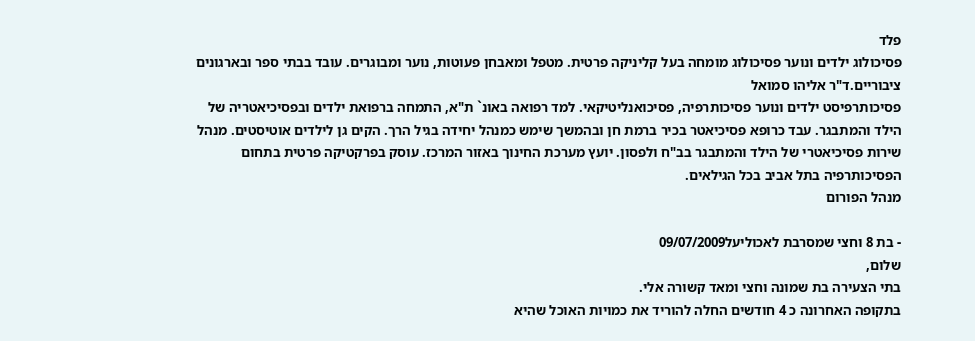פלד
פסיכולוג ילדים ונוער פסיכולוג מומחה בעל קליניקה פרטית. מטפל ומאבחן פעוטות, נוער ומבוגרים. עובד בבתי ספר ובארגונים ציבוריים.ד"ר אליהו סמואל
פסיכותרפיסט ילדים ונוער פסיכותרפיה, פסיכואנליטיקאי. למד רפואה באונ` ת"א, התמחה ברפואת ילדים ובפסיכיאטריה של הילד והמתבגר. עבד כרופא פסיכיאטר בכיר ברמת חן ובהמשך שימש כמנהל יחידה בגיל הרך. הקים גן לילדים אוטיסטים. מנהל שירות פסיכיאטרי של הילד והמתבגר בב"ח ולפסון. יועץ מערכת החינוך באזור המרכז. עוסק בפרקטיקה פרטית בתחום הפסיכותרפיה בתל אביב בכל הגילאים.
מנהל הפורום

- בת 8 וחצי שמסרבת לאכוליעל09/07/2009
שלום,
בתי הצעירה בת שמונה וחצי ומאד קשורה אלי.
בתקופה האחרונה כ 4 חודשים החלה להוריד את כמויות האוכל שהיא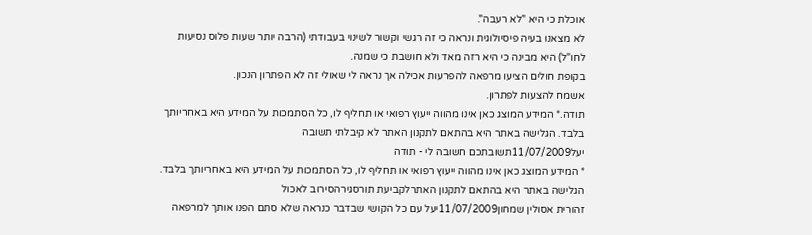אוכלת כי היא "לא רעבה".
לא מצאנו בעיה פיסיולוגית ונראה כי זה רגשי וקשור לשינוי בעבודתי (הרבה יותר שעות פלוס נסיעות לחו"ל) היא מבינה כי היא רזה מאד ולא חושבת כי שמנה.
בקופת חולים הציעו מרפאה להפרעות אכילה אך נראה לי שאולי זה לא הפתרון הנכון.
אשמח להצעות לפתרון.
תודה.* המידע המוצג כאן אינו מהווה ייעוץ רפואי או תחליף לו, כל הסתמכות על המידע היא באחריותך בלבד. הגלישה באתר היא בהתאם לתקנון האתר לא קיבלתי תשובה
יעל11/07/2009תשובתכם חשובה לי - תודה
* המידע המוצג כאן אינו מהווה ייעוץ רפואי או תחליף לו, כל הסתמכות על המידע היא באחריותך בלבד. הגלישה באתר היא בהתאם לתקנון האתרלקביעת תורסגירהסירוב לאכול
זהורית אסולין שמחון11/07/2009יעל עם כל הקושי שבדבר כנראה שלא סתם הפנו אותך למרפאה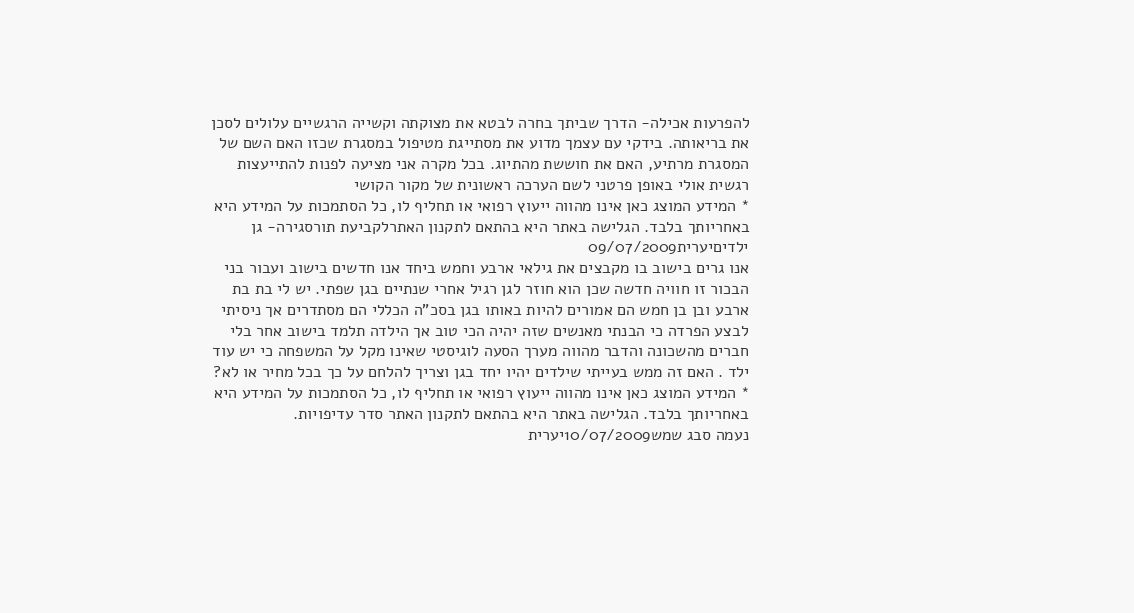להפרעות אכילה- הדרך שביתך בחרה לבטא את מצוקתה וקשייה הרגשיים עלולים לסכן את בריאותה. בידקי עם עצמך מדוע את מסתייגת מטיפול במסגרת שכזו האם השם של המסגרת מרתיע, האם את חוששת מהתיוג. בכל מקרה אני מציעה לפנות להתייעצות רגשית אולי באופן פרטני לשם הערכה ראשונית של מקור הקושי
* המידע המוצג כאן אינו מהווה ייעוץ רפואי או תחליף לו, כל הסתמכות על המידע היא באחריותך בלבד. הגלישה באתר היא בהתאם לתקנון האתרלקביעת תורסגירה- גן ילדיםיערית09/07/2009
אנו גרים בישוב בו מקבצים את גילאי ארבע וחמש ביחד אנו חדשים בישוב ועבור בני הבכור זו חוויה חדשה שכן הוא חוזר לגן רגיל אחרי שנתיים בגן שפתי. יש לי בת בת ארבע ובן בן חמש הם אמורים להיות באותו בגן בסכ"ה הכללי הם מסתדרים אך ניסיתי לבצע הפרדה כי הבנתי מאנשים שזה יהיה הכי טוב אך הילדה תלמד בישוב אחר בלי חברים מהשכונה והדבר מהווה מערך הסעה לוגיסטי שאינו מקל על המשפחה כי יש עוד ילד . האם זה ממש בעייתי שילדים יהיו יחד בגן וצריך להלחם על כך בכל מחיר או לא?
* המידע המוצג כאן אינו מהווה ייעוץ רפואי או תחליף לו, כל הסתמכות על המידע היא באחריותך בלבד. הגלישה באתר היא בהתאם לתקנון האתר סדר עדיפויות.
נעמה סבג שמש10/07/2009יערית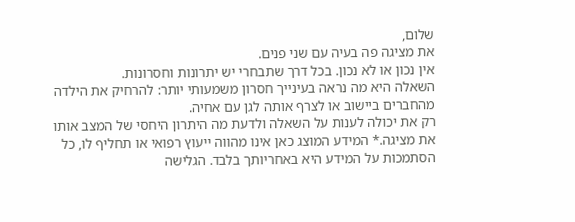שלום,
את מציגה פה בעיה עם שני פנים.
אין נכון או לא נכון. בכל דרך שתבחרי יש יתרונות וחסרונות.
השאלה היא מה נראה בעינייך חסרון משמעותי יותר: להרחיק את הילדה מהחברים ביישוב או לצרף אותה לגן עם אחיה.
רק את יכולה לענות על השאלה ולדעת מה היתרון היחסי של המצב אותו את מציגה.* המידע המוצג כאן אינו מהווה ייעוץ רפואי או תחליף לו, כל הסתמכות על המידע היא באחריותך בלבד. הגלישה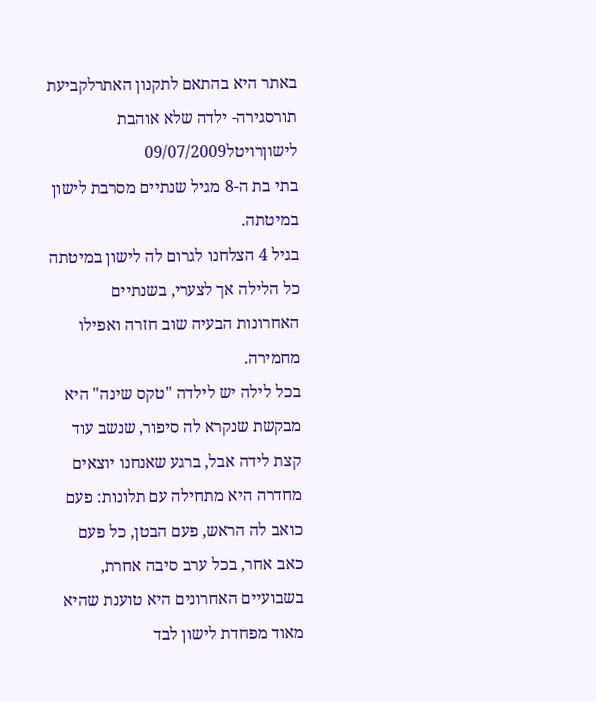באתר היא בהתאם לתקנון האתרלקביעת תורסגירה- ילדה שלא אוהבת לישוןרויטל09/07/2009
בתי בת ה-8 מגיל שנתיים מסרבת לישון במיטתה.
בגיל 4 הצלחנו לגרום לה לישון במיטתה כל הלילה אך לצערי, בשנתיים האחרונות הבעיה שוב חזרה ואפילו מחמירה.
בכל לילה יש לילדה "טקס שינה" היא מבקשת שנקרא לה סיפור, שנשב עוד קצת לידה אבל, ברגע שאנחנו יוצאים מחדרה היא מתחילה עם תלונות: פעם כואב לה הראש, פעם הבטן, כל פעם כאב אחר, בכל ערב סיבה אחרת, בשבועיים האחרונים היא טוענת שהיא מאוד מפחדת לישון לבד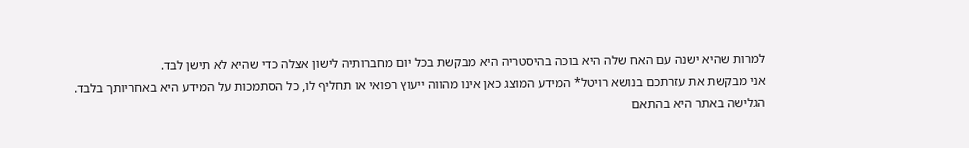למרות שהיא ישנה עם האח שלה היא בוכה בהיסטריה היא מבקשת בכל יום מחברותיה לישון אצלה כדי שהיא לא תישן לבד.
אני מבקשת את עזרתכם בנושא רויטל* המידע המוצג כאן אינו מהווה ייעוץ רפואי או תחליף לו, כל הסתמכות על המידע היא באחריותך בלבד. הגלישה באתר היא בהתאם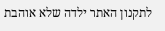לתקנון האתר ילדה שלא אוהבת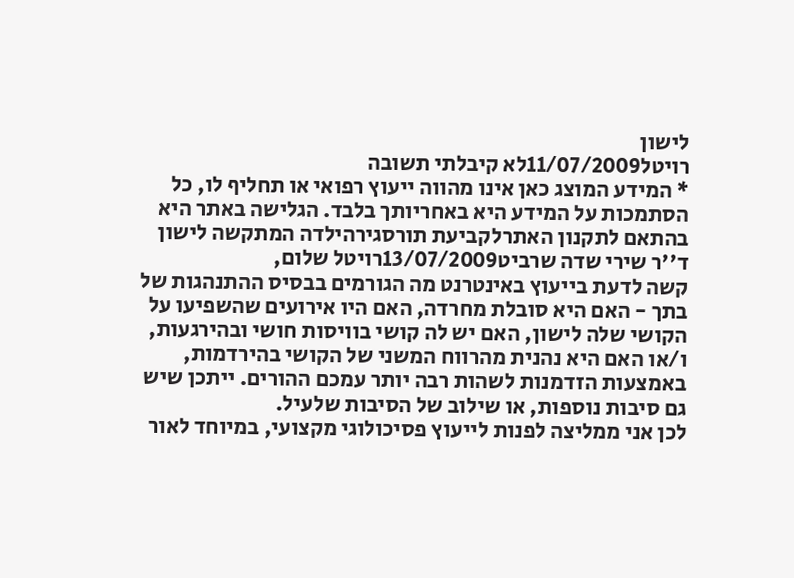לישון
רויטל11/07/2009לא קיבלתי תשובה
* המידע המוצג כאן אינו מהווה ייעוץ רפואי או תחליף לו, כל הסתמכות על המידע היא באחריותך בלבד. הגלישה באתר היא בהתאם לתקנון האתרלקביעת תורסגירהילדה המתקשה לישון
ד''ר שירי שדה שרביט13/07/2009רויטל שלום,
קשה לדעת בייעוץ באינטרנט מה הגורמים בבסיס ההתנהגות של בתך - האם היא סובלת מחרדה, האם היו אירועים שהשפיעו על הקושי שלה לישון, האם יש לה קושי בוויסות חושי ובהירגעות, ו/או האם היא נהנית מהרווח המשני של הקושי בהירדמות, באמצעות הזדמנות לשהות רבה יותר עמכם ההורים. ייתכן שיש גם סיבות נוספות, או שילוב של הסיבות שלעיל.
לכן אני ממליצה לפנות לייעוץ פסיכולוגי מקצועי, במיוחד לאור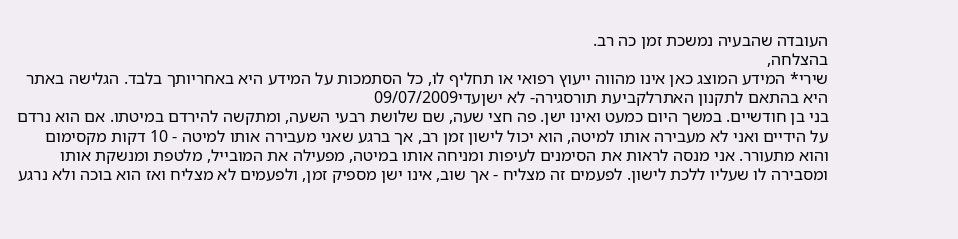העובדה שהבעיה נמשכת זמן כה רב.
בהצלחה,
שירי* המידע המוצג כאן אינו מהווה ייעוץ רפואי או תחליף לו, כל הסתמכות על המידע היא באחריותך בלבד. הגלישה באתר היא בהתאם לתקנון האתרלקביעת תורסגירה- לא ישןעדי09/07/2009
בני בן חודשיים. במשך היום כמעט ואינו ישן. פה חצי שעה, שם שלושת רבעי השעה, ומתקשה להירדם במיטתו. אם הוא נרדם על הידיים ואני לא מעבירה אותו למיטה, הוא יכול לישון זמן רב, אך ברגע שאני מעבירה אותו למיטה - 10 דקות מקסימום והוא מתעורר. אני מנסה לראות את הסימנים לעיפות ומניחה אותו במיטה, מפעילה את המובייל, מלטפת ומנשקת אותו ומסבירה לו שעליו ללכת לישון. לפעמים זה מצליח - אך שוב, אינו ישן מספיק זמן, ולפעמים לא מצליח ואז הוא בוכה ולא נרגע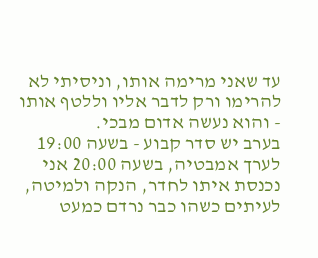עד שאני מרימה אותו, וניסיתי לא להרימו ורק לדבר אליו וללטף אותו - והוא נעשה אדום מבכי.
בערב יש סדר קבוע - בשעה 19:00 לערך אמבטיה, בשעה 20:00 אני נכנסת איתו לחדר, הנקה ולמיטה, לעיתים כשהו כבר נרדם כמעט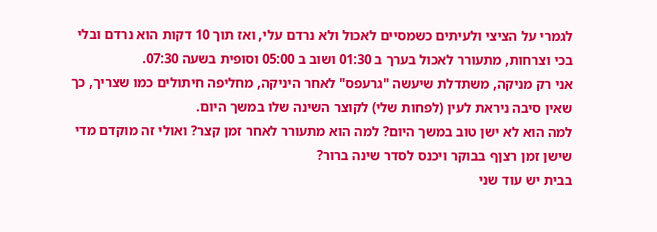לגמרי על הציצי ולעיתים כשמסיים לאכול ולא נרדם עלי, ואז תוך 10 דקות הוא נרדם ובלי בכי וצרחות, מתעורר לאכול בערך ב 01:30 ושוב ב 05:00 וסופית בשעה 07:30.
אני רק מניקה, משתדלת שיעשה "גרעפס" לאחר היניקה, מחליפה חיתולים כמו שצריך, כך שאין סיבה ניראת לעין (לפחות שלי) לקוצר השינה שלו במשך היום.
למה הוא לא ישן טוב במשך היום? למה הוא מתעורר לאחר זמן קצר? ואולי זה מוקדם מדי שישן זמן רצןף בבוקר ויכנס לסדר שינה ברור?
בבית יש עוד שני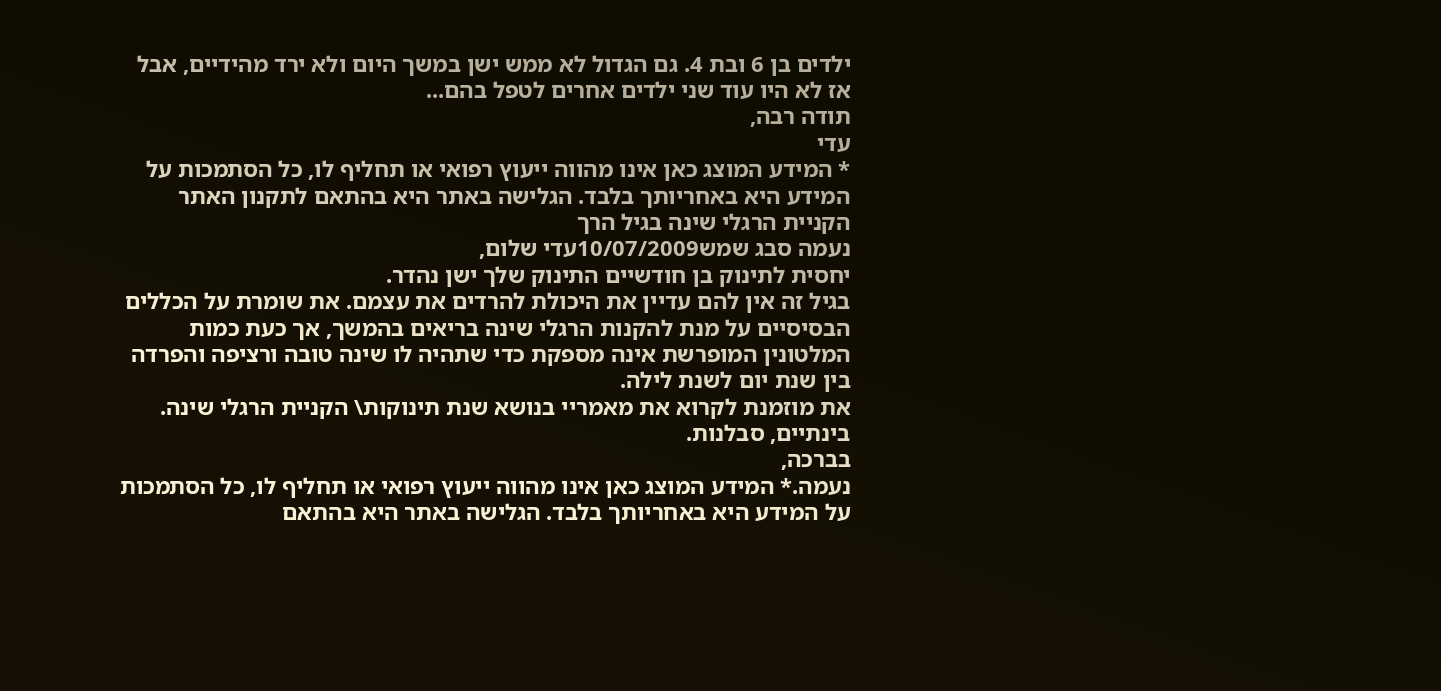ילדים בן 6 ובת 4. גם הגדול לא ממש ישן במשך היום ולא ירד מהידיים, אבל אז לא היו עוד שני ילדים אחרים לטפל בהם...
תודה רבה,
עדי
* המידע המוצג כאן אינו מהווה ייעוץ רפואי או תחליף לו, כל הסתמכות על המידע היא באחריותך בלבד. הגלישה באתר היא בהתאם לתקנון האתר הקניית הרגלי שינה בגיל הרך
נעמה סבג שמש10/07/2009עדי שלום,
יחסית לתינוק בן חודשיים התינוק שלך ישן נהדר.
בגיל זה אין להם עדיין את היכולת להרדים את עצמם. את שומרת על הכללים הבסיסיים על מנת להקנות הרגלי שינה בריאים בהמשך, אך כעת כמות המלטונין המופרשת אינה מספקת כדי שתהיה לו שינה טובה ורציפה והפרדה בין שנת יום לשנת לילה.
את מוזמנת לקרוא את מאמריי בנושא שנת תינוקות\ הקניית הרגלי שינה.
בינתיים, סבלנות.
בברכה,
נעמה.* המידע המוצג כאן אינו מהווה ייעוץ רפואי או תחליף לו, כל הסתמכות על המידע היא באחריותך בלבד. הגלישה באתר היא בהתאם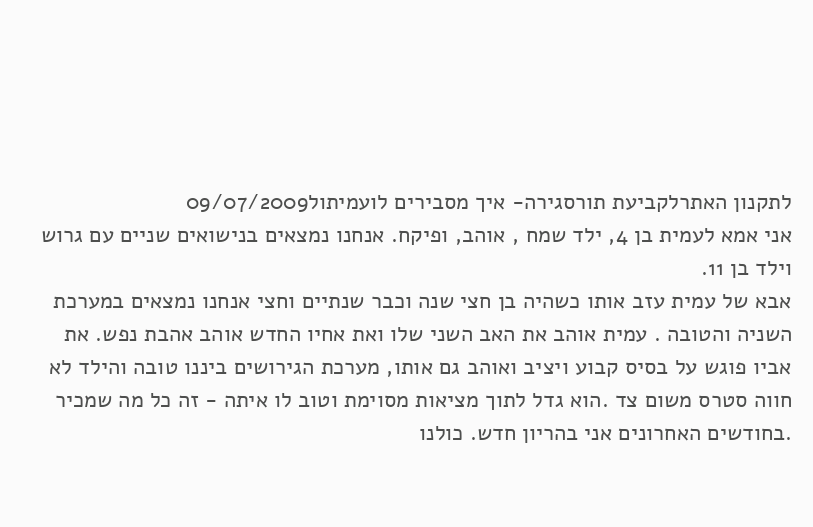לתקנון האתרלקביעת תורסגירה- איך מסבירים לועמיתול09/07/2009
אני אמא לעמית בן 4, ילד שמח , אוהב, ופיקח. אנחנו נמצאים בנישואים שניים עם גרוש וילד בן 11.
אבא של עמית עזב אותו כשהיה בן חצי שנה וכבר שנתיים וחצי אנחנו נמצאים במערכת השניה והטובה . עמית אוהב את האב השני שלו ואת אחיו החדש אוהב אהבת נפש. את אביו פוגש על בסיס קבוע ויציב ואוהב גם אותו, מערכת הגירושים ביננו טובה והילד לא חווה סטרס משום צד .הוא גדל לתוך מציאות מסוימת וטוב לו איתה - זה כל מה שמכיר .בחודשים האחרונים אני בהריון חדש. כולנו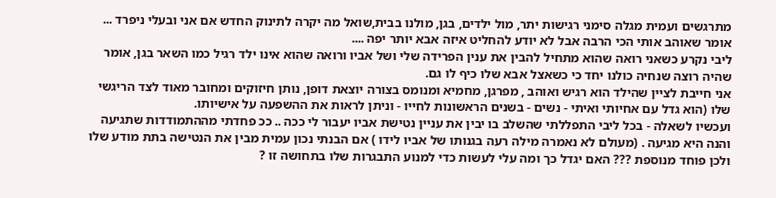מתרגשים ועמית מגלה סימני רגישות יתר, מול ילדים, בגן, מולנו בבית,שואל מה יקרה לתינוק החדש אם אני ובעלי ניפרד ... אומר שאוהב אותי הכי הרבה אבל לא יודע להחליט איזה אבא יותר יפה ....
ליבי נקרע כשאני רואה שהוא מתחיל להבין את ענין הפרידה שלי ושל אביו ורואה שהוא אינו ילד רגיל כמו השאר בגן, אומר שהיה רוצה שנחיה כולנו יחד כי כשאצל אבא שלו כיף לו גם.
אני חייבת לציין שהילד הוא רגיש ואוהב , מפרגן, מחמיא ומנומס בצורה יוצאת דופן, נותן חיזוקים ומחובר מאוד לצד הריגשי שלו (הוא גדל עם אחיותי ואיתי - נשים - בשנים הראשונות לחייו - וניתן לראות את ההשפעה על אישיותו.
ועכשיו לשאלה - בכל ליבי התפללתי שהשלב בו יבין את עניין נטישת אביו יעבור לי ככה .. ככ פחדתי מההתמודדות שתגיעה והנה היא מגיעה . (מעולם לא נאמרה מילה רעה בגנותו של אביו לידו ) אם הבנתי נכון עמית מבין את הנטישה בתת מודע שלו ולכן פוחד מנוספת ??? האם יגדל כך ומה עלי לעשות כדי למנוע התבגרות שלו בתחושה זו ?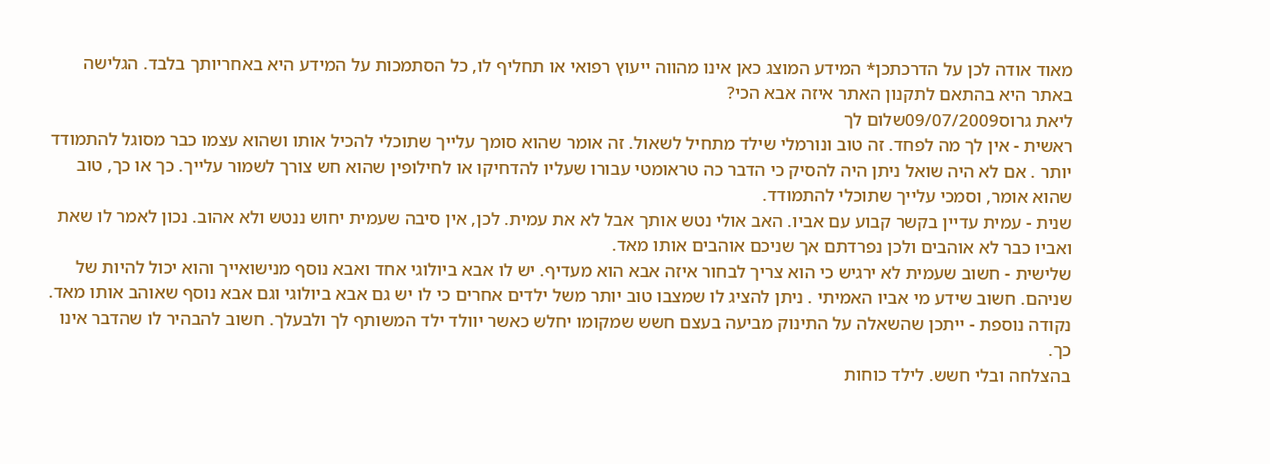מאוד אודה לכן על הדרכתכן* המידע המוצג כאן אינו מהווה ייעוץ רפואי או תחליף לו, כל הסתמכות על המידע היא באחריותך בלבד. הגלישה באתר היא בהתאם לתקנון האתר איזה אבא הכי?
ליאת גרוס09/07/2009שלום לך
ראשית - אין לך מה לפחד. זה טוב ונורמלי שילד מתחיל לשאול. זה אומר שהוא סומך עלייך שתוכלי להכיל אותו ושהוא עצמו כבר מסוגל להתמודד יותר . אם לא היה שואל ניתן היה להסיק כי הדבר כה טראומטי עבורו שעליו להדחיקו או לחילופין שהוא חש צורך לשמור עלייך. כך או כך, טוב שהוא אומר, וסמכי עלייך שתוכלי להתמודד.
שנית - עמית עדיין בקשר קבוע עם אביו. האב אולי נטש אותך אבל לא את עמית. לכן, אין סיבה שעמית יחוש ננטש ולא אהוב. נכון לאמר לו שאת ואביו כבר לא אוהבים ולכן נפרדתם אך שניכם אוהבים אותו מאד.
שלישית - חשוב שעמית לא ירגיש כי הוא צריך לבחור איזה אבא הוא מעדיף. יש לו אבא ביולוגי אחד ואבא נוסף מנישואייך והוא יכול להיות של שניהם. חשוב שידע מי אביו האמיתי . ניתן להציג לו שמצבו טוב יותר משל ילדים אחרים כי לו יש גם אבא ביולוגי וגם אבא נוסף שאוהב אותו מאד.
נקודה נוספת - ייתכן שהשאלה על התינוק מביעה בעצם חשש שמקומו יחלש כאשר יוולד ילד המשותף לך ולבעלך. חשוב להבהיר לו שהדבר אינו כך.
בהצלחה ובלי חשש. לילד כוחות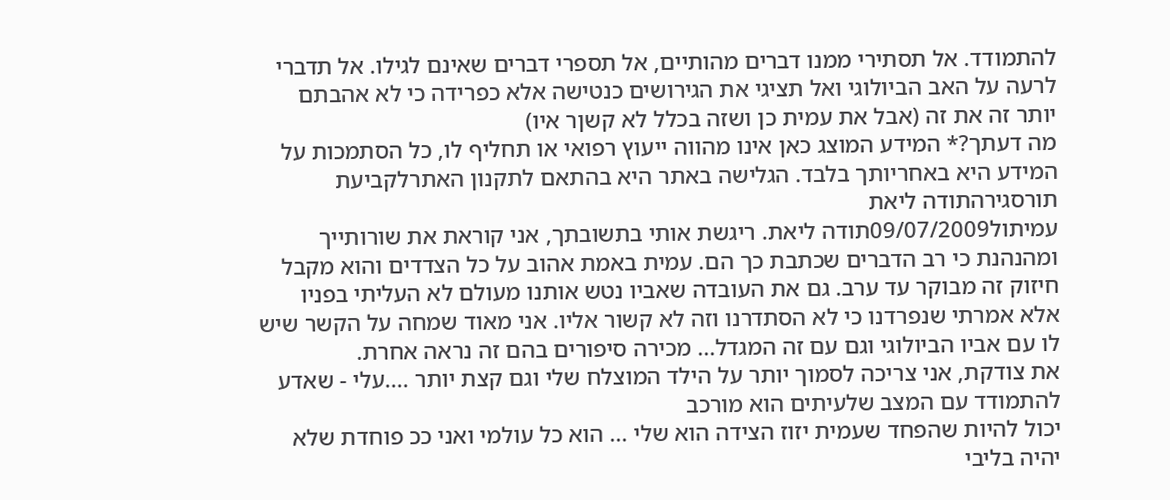להתמודד. אל תסתירי ממנו דברים מהותיים, אל תספרי דברים שאינם לגילו. אל תדברי לרעה על האב הביולוגי ואל תציגי את הגירושים כנטישה אלא כפרידה כי לא אהבתם יותר זה את זה (אבל את עמית כן ושזה בכלל לא קשןר איו)
מה דעתך?* המידע המוצג כאן אינו מהווה ייעוץ רפואי או תחליף לו, כל הסתמכות על המידע היא באחריותך בלבד. הגלישה באתר היא בהתאם לתקנון האתרלקביעת תורסגירהתודה ליאת
עמיתול09/07/2009תודה ליאת. ריגשת אותי בתשובתך, אני קוראת את שורותייך ומהנהנת כי רב הדברים שכתבת כך הם. עמית באמת אהוב על כל הצדדים והוא מקבל חיזוק זה מבוקר עד ערב. גם את העובדה שאביו נטש אותנו מעולם לא העליתי בפניו אלא אמרתי שנפרדנו כי לא הסתדרנו וזה לא קשור אליו. אני מאוד שמחה על הקשר שיש לו עם אביו הביולוגי וגם עם זה המגדל... מכירה סיפורים בהם זה נראה אחרת.
את צודקת, אני צריכה לסמוך יותר על הילד המוצלח שלי וגם קצת יותר ....עלי - שאדע להתמודד עם המצב שלעיתים הוא מורכב
יכול להיות שהפחד שעמית יזוז הצידה הוא שלי ... הוא כל עולמי ואני ככ פוחדת שלא יהיה בליבי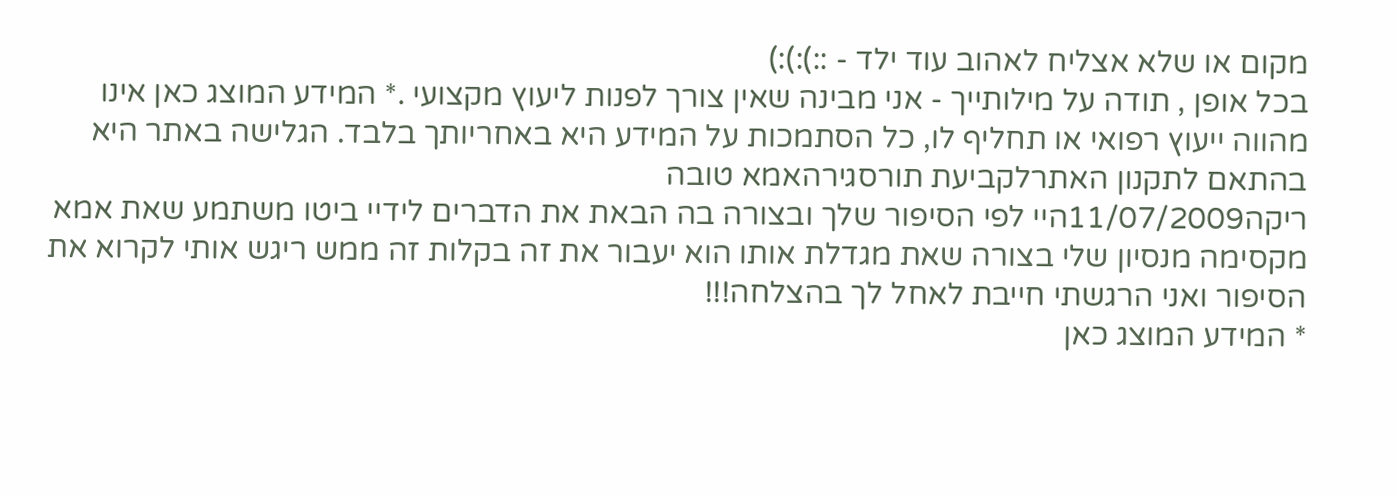מקום או שלא אצליח לאהוב עוד ילד - ::):):)
בכל אופן , תודה על מילותייך - אני מבינה שאין צורך לפנות ליעוץ מקצועי .* המידע המוצג כאן אינו מהווה ייעוץ רפואי או תחליף לו, כל הסתמכות על המידע היא באחריותך בלבד. הגלישה באתר היא בהתאם לתקנון האתרלקביעת תורסגירהאמא טובה
ריקה11/07/2009היי לפי הסיפור שלך ובצורה בה הבאת את הדברים לידיי ביטו משתמע שאת אמא מקסימה מנסיון שלי בצורה שאת מגדלת אותו הוא יעבור את זה בקלות זה ממש ריגש אותי לקרוא את הסיפור ואני הרגשתי חייבת לאחל לך בהצלחה!!!
* המידע המוצג כאן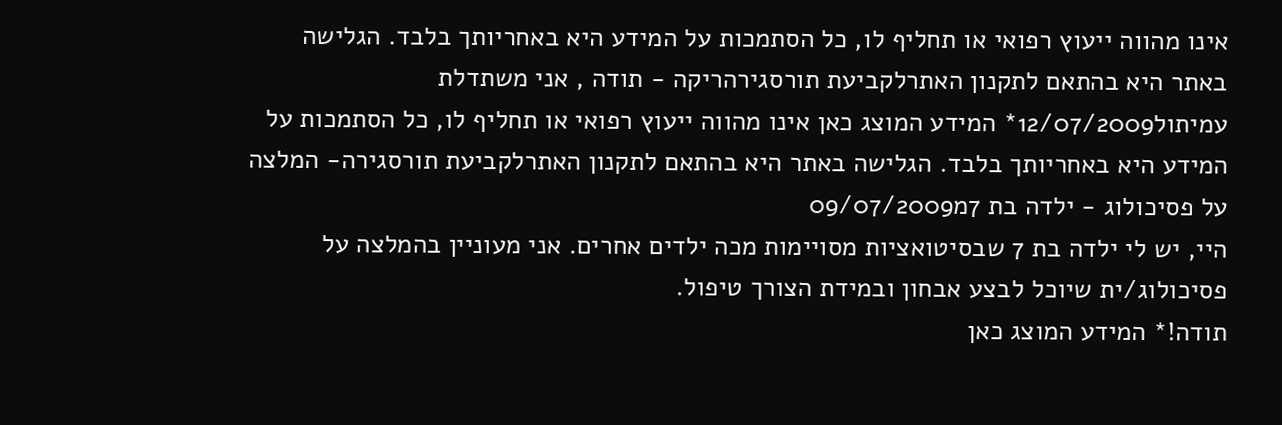אינו מהווה ייעוץ רפואי או תחליף לו, כל הסתמכות על המידע היא באחריותך בלבד. הגלישה באתר היא בהתאם לתקנון האתרלקביעת תורסגירהריקה - תודה , אני משתדלת
עמיתול12/07/2009* המידע המוצג כאן אינו מהווה ייעוץ רפואי או תחליף לו, כל הסתמכות על המידע היא באחריותך בלבד. הגלישה באתר היא בהתאם לתקנון האתרלקביעת תורסגירה- המלצה על פסיכולוג - ילדה בת 7מ09/07/2009
היי, יש לי ילדה בת 7 שבסיטואציות מסויימות מכה ילדים אחרים. אני מעוניין בהמלצה על פסיכולוג/ית שיוכל לבצע אבחון ובמידת הצורך טיפול.
תודה!* המידע המוצג כאן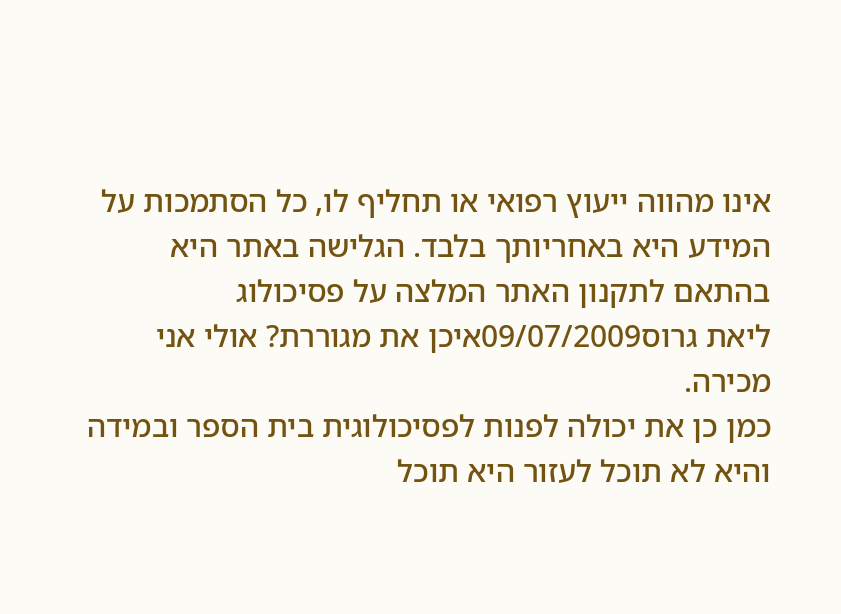אינו מהווה ייעוץ רפואי או תחליף לו, כל הסתמכות על המידע היא באחריותך בלבד. הגלישה באתר היא בהתאם לתקנון האתר המלצה על פסיכולוג
ליאת גרוס09/07/2009איכן את מגוררת? אולי אני מכירה.
כמן כן את יכולה לפנות לפסיכולוגית בית הספר ובמידה והיא לא תוכל לעזור היא תוכל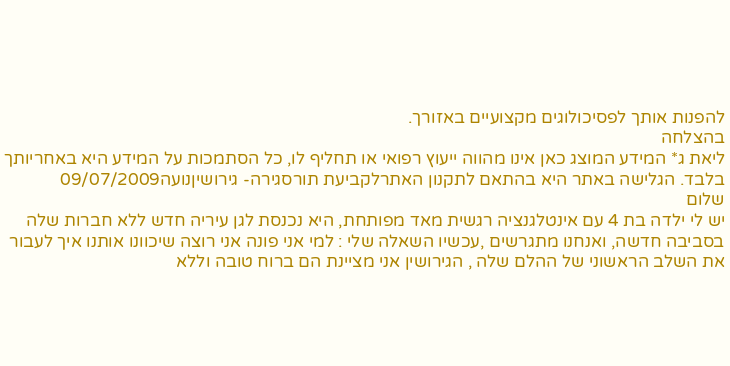להפנות אותך לפסיכולוגים מקצועיים באזורך.
בהצלחה
ליאת ג* המידע המוצג כאן אינו מהווה ייעוץ רפואי או תחליף לו, כל הסתמכות על המידע היא באחריותך בלבד. הגלישה באתר היא בהתאם לתקנון האתרלקביעת תורסגירה- גירושיןנועה09/07/2009
שלום
יש לי ילדה בת 4 עם אינטלגנציה רגשית מאד מפותחת, היא נכנסת לגן עיריה חדש ללא חברות שלה בסביבה חדשה, ואנחנו מתגרשים ,עכשיו השאלה שלי : למי אני פונה אני רוצה שיכוונו אותנו איך לעבור את השלב הראשוני של ההלם שלה , הגירושין אני מציינת הם ברוח טובה וללא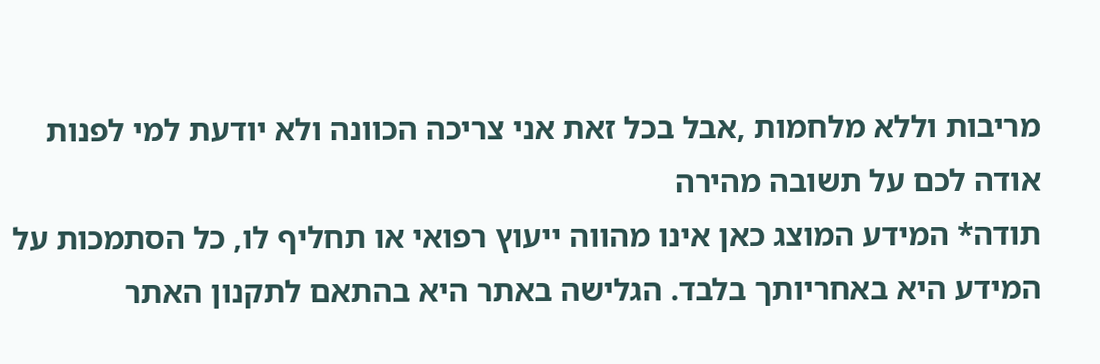מריבות וללא מלחמות ,אבל בכל זאת אני צריכה הכוונה ולא יודעת למי לפנות
אודה לכם על תשובה מהירה
תודה* המידע המוצג כאן אינו מהווה ייעוץ רפואי או תחליף לו, כל הסתמכות על המידע היא באחריותך בלבד. הגלישה באתר היא בהתאם לתקנון האתר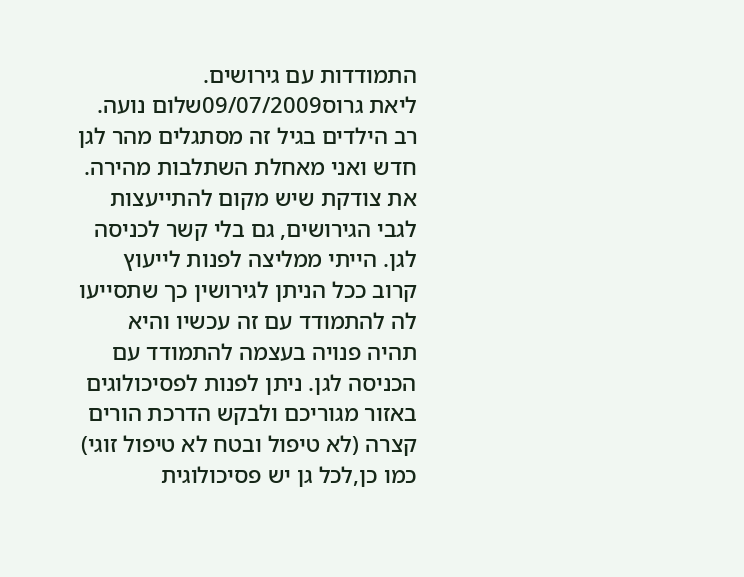התמודדות עם גירושים.
ליאת גרוס09/07/2009שלום נועה.
רב הילדים בגיל זה מסתגלים מהר לגן חדש ואני מאחלת השתלבות מהירה.
את צודקת שיש מקום להתייעצות לגבי הגירושים, גם בלי קשר לכניסה לגן. הייתי ממליצה לפנות לייעוץ קרוב ככל הניתן לגירושין כך שתסייעו לה להתמודד עם זה עכשיו והיא תהיה פנויה בעצמה להתמודד עם הכניסה לגן. ניתן לפנות לפסיכולוגים באזור מגוריכם ולבקש הדרכת הורים קצרה (לא טיפול ובטח לא טיפול זוגי) כמו כן,לכל גן יש פסיכולוגית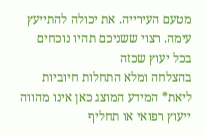מטעם העירייה. את יכולה להתייעץ עימה. רצוי ששניכם תהיו נוכחים בכל יעוץ שכזה
בהצלחה ומלא התחלות חיוביות
ליאת* המידע המוצג כאן אינו מהווה ייעוץ רפואי או תחליף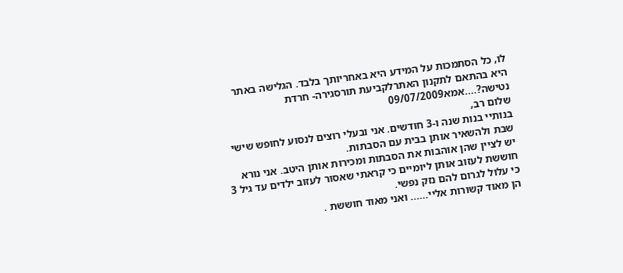לו, כל הסתמכות על המידע היא באחריותך בלבד. הגלישה באתר היא בהתאם לתקנון האתרלקביעת תורסגירה- חרדת נטישה?....אמא09/07/2009
שלום רב,
בנותיי בנות שנה ו-3 חודשים. אני ובעלי רוצים לנסוע לחופש שישי שבת ולהשאיר אותן בבית עם הסבתות.
יש לציין שהן אוהבות את הסבתות ומכירות אותן היטב. אני נורא חוששת לעזוב אותן ליומיים כי קראתי שאסור לעזוב ילדים עד גיל 3 כי עלול לגרום להם נזק נפשי.
הן מאוד קשורות אליי...... ואני מאוד חוששת .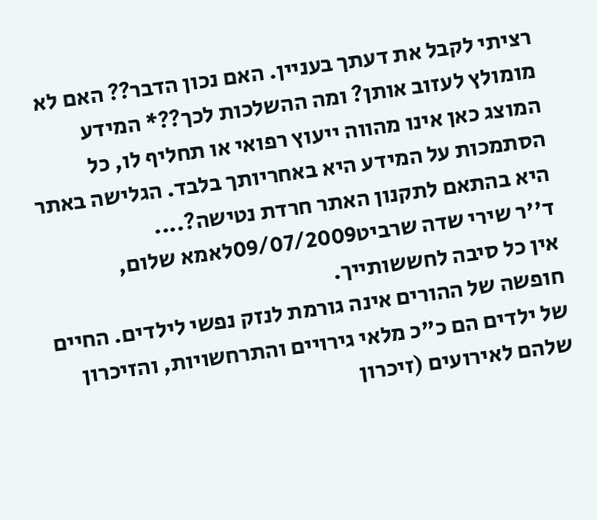רציתי לקבל את דעתך בעניין. האם נכון הדבר?? האם לא מומולץ לעזוב אותן? ומה ההשלכות לכך??* המידע המוצג כאן אינו מהווה ייעוץ רפואי או תחליף לו, כל הסתמכות על המידע היא באחריותך בלבד. הגלישה באתר היא בהתאם לתקנון האתר חרדת נטישה?....
ד''ר שירי שדה שרביט09/07/2009לאמא שלום,
אין כל סיבה לחששותייך.
חופשה של ההורים אינה גורמת לנזק נפשי לילדים. החיים של ילדים הם כ"כ מלאי גירויים והתרחשויות, והזיכרון שלהם לאירועים (זיכרון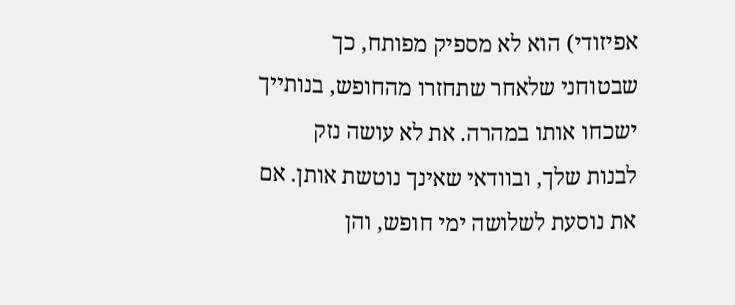אפיזודי) הוא לא מספיק מפותח, כך שבטוחני שלאחר שתחזרו מהחופש, בנותייך ישכחו אותו במהרה. את לא עושה נזק לבנות שלך, ובוודאי שאינך נוטשת אותן. אם את נוסעת לשלושה ימי חופש, והן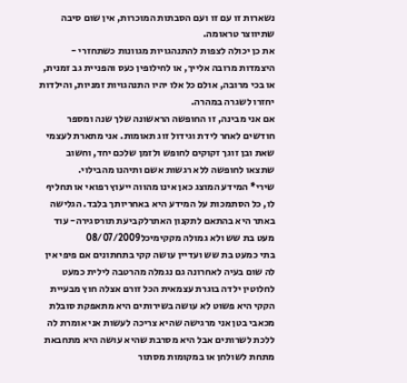נשארות זו עם זו ועם הסבתות המוכרות, אין שום סיבה שתיווצר טראומה.
את כן יכולה לצפות להתנהגויות מגוונות כשתחזרי - היצמדות מרובה אלייך, או לחילופין כעס והפניית גב זמנית, או בכי מרובה, אולם כל אלו יהיו התנהגויות זמניות, והילדות יחזרו לשגרה במהרה.
אם אני מבינה, זו החופשה הראשונה שלך שנה ומספר חודשים לאחר לידת וגידול זוג תאומות. אני מתארת לעצמי שאת ובן זוגך זקוקים לחופש ולזמן שלכם יחד, וחשוב שתצאו לחופשה ללא רגשות אשם ותיהנו מהבילוי.
שירי* המידע המוצג כאן אינו מהווה ייעוץ רפואי או תחליף לו, כל הסתמכות על המידע היא באחריותך בלבד. הגלישה באתר היא בהתאם לתקנון האתרלקביעת תורסגירה- עוד מעט בת שש ולא גמולה מקקימיכל08/07/2009
בתי כמעט בת שש ועדיין עושה קקי בתחתונים אם פיפי אין לה שום בעיה לאחרונה גם נגמלה מהרטבה לילית כמעט לחלוטין ילדה בוגרת עצמאית הכל זורם אצלה חוץ מבעיית הקקי היא פשוט לא עושה בשירותים היא מתאפקת סובלת מכאבי בטן אני מרגישה שהיא צריכה לעשות אני אומרת לה ללכת לשרותים אבל היא מסרבת שהיא עושה היא מתחבאת מתחת לשולחן או במקומות מסתור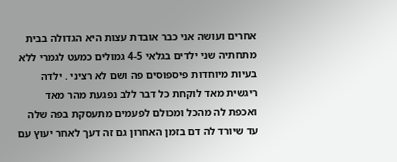אחרים ועושה אני כבר אובדת עצות היא הגדולה בבית מתחתיה שני ילדים בגלאי 4-5 גמולים כמעט לגמרי ללא בעיות מיוחדות פיספוסים פה ושם לא רציני . ילדה ריגשית מאד לוקחת כל דבר ללב נפגעת מהר מאד ואכפת לה מהכל ומכולם לפעמים מתעסקת בפה שלה עד שיורד לה דם בזמן האחרון גם זה דעך לאחר יעוץ עם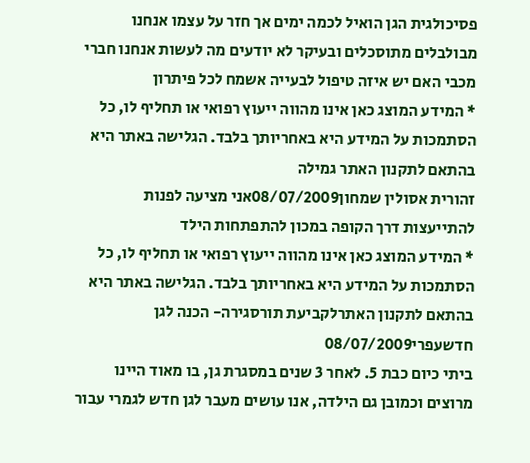פסיכולגית הגן הואיל לכמה ימים אך חזר על עצמו אנחנו מבולבלים מתוסכלים ובעיקר לא יודעים מה לעשות אנחנו חברי מכבי האם יש איזה טיפול לבעייה אשמח לכל פיתרון
* המידע המוצג כאן אינו מהווה ייעוץ רפואי או תחליף לו, כל הסתמכות על המידע היא באחריותך בלבד. הגלישה באתר היא בהתאם לתקנון האתר גמילה
זהורית אסולין שמחון08/07/2009אני מציעה לפנות להתייעצות דרך הקופה במכון להתפתחות הילד
* המידע המוצג כאן אינו מהווה ייעוץ רפואי או תחליף לו, כל הסתמכות על המידע היא באחריותך בלבד. הגלישה באתר היא בהתאם לתקנון האתרלקביעת תורסגירה- הכנה לגן חדשעפרי08/07/2009
ביתי כיום כבת 5. לאחר 3 שנים במסגרת גן, בו מאוד היינו מרוצים וכמובן גם הילדה, אנו עושים מעבר לגן חדש לגמרי עבור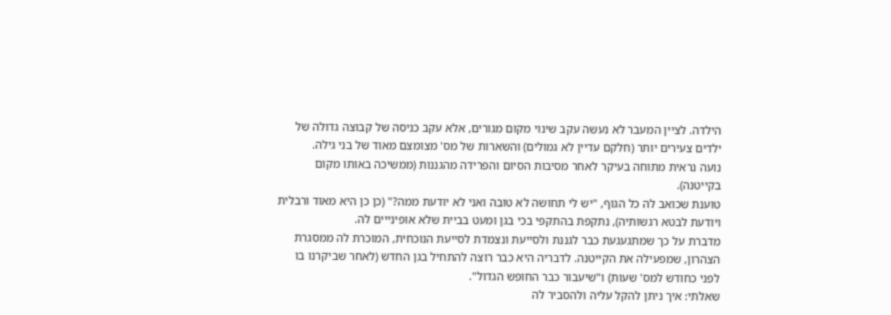הילדה. לציין המעבר לא נעשה עקב שינוי מקום מגורים, אלא עקב כניסה של קבוצה גדולה של ילדים צעירים יותר (חלקם עדיין לא גמולים) והשארות של מס' מצומצם מאוד של בני גילה.
נועה נראית מתוחה בעיקר לאחר מסיבות הסיום והפרידה מהגננות (ממשיכה באותו מקום בקייטנה).
טוענת שכואב לה כל הגוף, "יש לי תחושה לא טובה ואני לא יודעת ממה?" (כן כן היא מאוד ורבלית ויודעת לבטא רגשותיה), נתקפת בהתקפי בכי בגן ומעט בביית שלא אופינייים לה.
מדברת על כך שמתגעגעת כבר לגננת ולסייעת ונצמדת לסייעת הנוכחית, המוכרת לה ממסגרת הצהרון, שמפעילה את הקייטנה. לדבריה היא כבר רוצה להתחיל בגן החדש (לאחר שביקרנו בו לפני כחודש למס' שעות) ו"שיעבור כבר החופש הגדול".
שאלתי: איך ניתן להקל עליה ולהסביר לה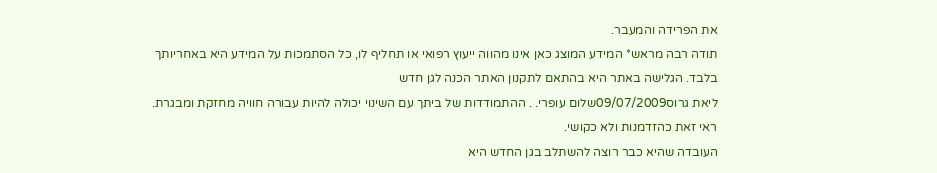את הפרידה והמעבר.
תודה רבה מראש* המידע המוצג כאן אינו מהווה ייעוץ רפואי או תחליף לו, כל הסתמכות על המידע היא באחריותך בלבד. הגלישה באתר היא בהתאם לתקנון האתר הכנה לגן חדש
ליאת גרוס09/07/2009שלום עופרי. . ההתמודדות של ביתך עם השינוי יכולה להיות עבורה חוויה מחזקת ומבגרת. ראי זאת כהזדמנות ולא כקושי.
העובדה שהיא כבר רוצה להשתלב בגן החדש היא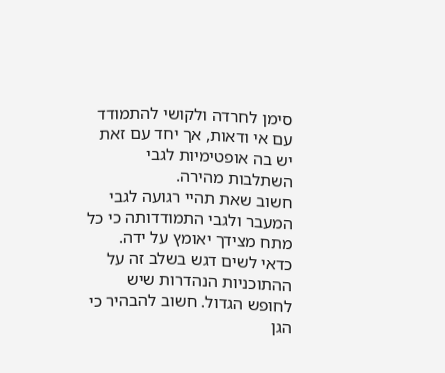סימן לחרדה ולקושי להתמודד עם אי ודאות, אך יחד עם זאת יש בה אופטימיות לגבי השתלבות מהירה.
חשוב שאת תהיי רגועה לגבי המעבר ולגבי התמודדותה כי כל מתח מצידך יאומץ על ידה. כדאי לשים דגש בשלב זה על ההתוכניות הנהדרות שיש לחופש הגדול. חשוב להבהיר כי הגן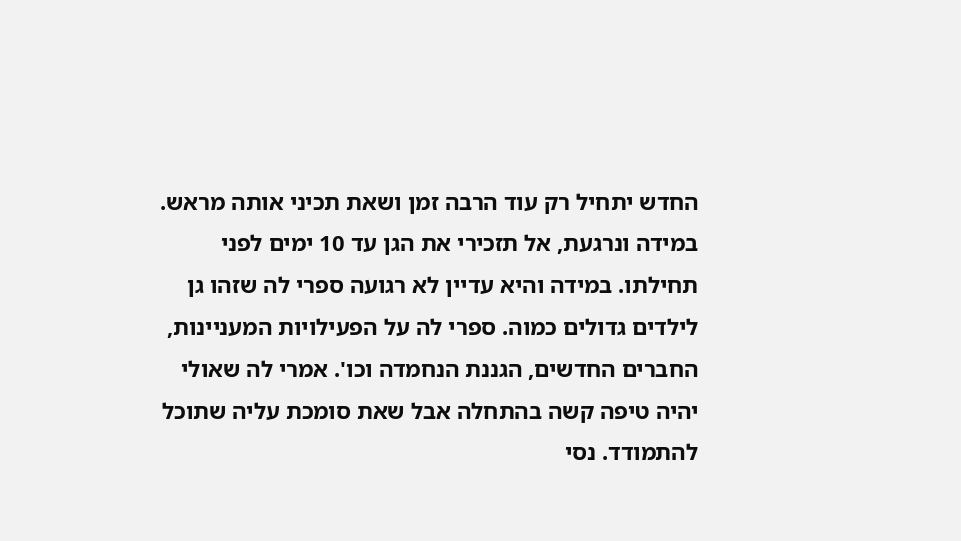החדש יתחיל רק עוד הרבה זמן ושאת תכיני אותה מראש. במידה ונרגעת, אל תזכירי את הגן עד 10 ימים לפני תחילתו. במידה והיא עדיין לא רגועה ספרי לה שזהו גן לילדים גדולים כמוה. ספרי לה על הפעילויות המעניינות, החברים החדשים, הגננת הנחמדה וכו'. אמרי לה שאולי יהיה טיפה קשה בהתחלה אבל שאת סומכת עליה שתוכל להתמודד. נסי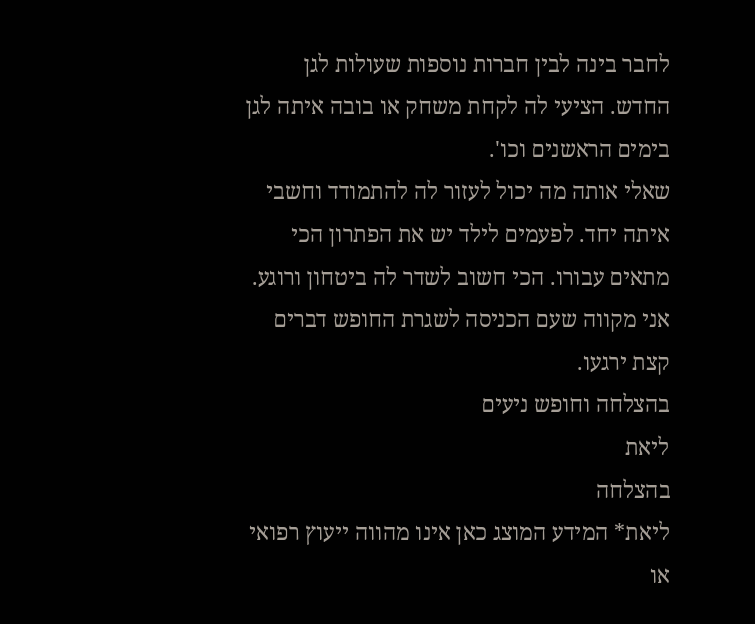לחבר בינה לבין חברות נוספות שעולות לגן החדש. הציעי לה לקחת משחק או בובה איתה לגן בימים הראשנים וכו'.
שאלי אותה מה יכול לעזור לה להתמודד וחשבי איתה יחד. לפעמים לילד יש את הפתרון הכי מתאים עבורו. הכי חשוב לשדר לה ביטחון ורוגע. אני מקווה שעם הכניסה לשגרת החופש דברים קצת ירגעו.
בהצלחה וחופש ניעים
ליאת
בהצלחה
ליאת* המידע המוצג כאן אינו מהווה ייעוץ רפואי או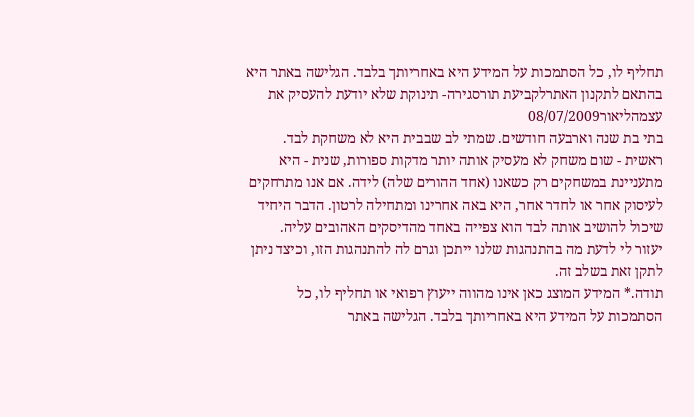תחליף לו, כל הסתמכות על המידע היא באחריותך בלבד. הגלישה באתר היא בהתאם לתקנון האתרלקביעת תורסגירה- תינוקת שלא יודעת להעסיק את עצמהליאור08/07/2009
בתי בת שנה וארבעה חודשים. שמתי לב שבבית היא לא משחקת לבד. ראשית - שום משחק לא מעסיק אותה יותר מדקות ספורות, שנית - היא מתעניינת במשחקים רק כשאנו (אחד ההורים שלה) לידה. אם אנו מתרחקים לעיסוק אחר או לחדר אחר, היא באה אחרינו ומתחילה לרטון. הדבר היחיד שיכול להושיב אותה לבד הוא צפייה באחד מהדיסקים האהובים עליה.
יעזור לי לדעת מה בהתנהגות שלנו ייתכן וגרם לה להתנהגות הזו, וכיצד ניתן לתקן זאת בשלב זה.
תודה.* המידע המוצג כאן אינו מהווה ייעוץ רפואי או תחליף לו, כל הסתמכות על המידע היא באחריותך בלבד. הגלישה באתר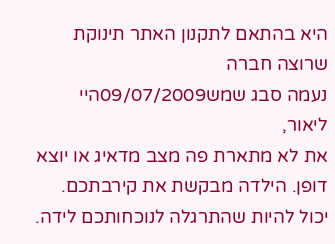היא בהתאם לתקנון האתר תינוקת שרוצה חברה
נעמה סבג שמש09/07/2009היי ליאור,
את לא מתארת פה מצב מדאיג או יוצא דופן. הילדה מבקשת את קירבתכם. יכול להיות שהתרגלה לנוכחותכם לידה.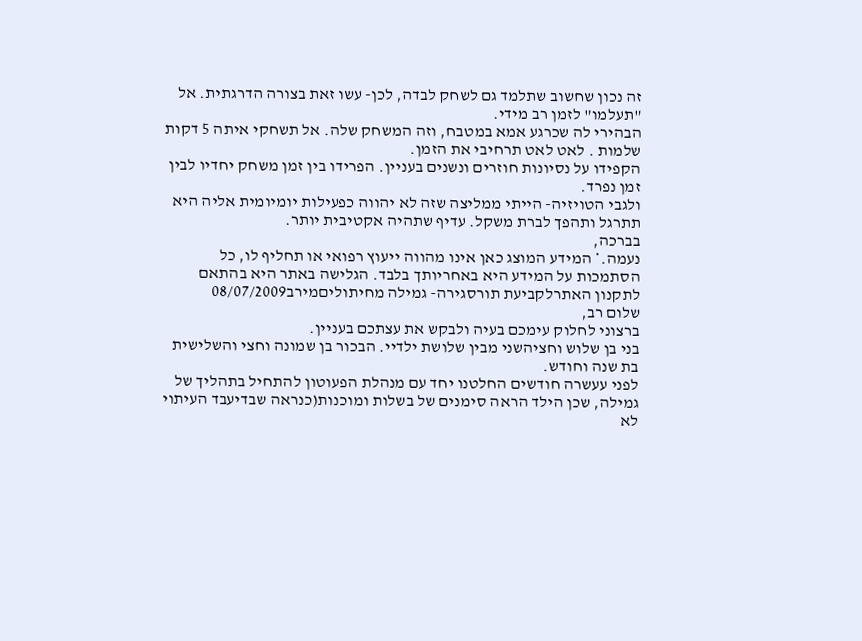זה נכון שחשוב שתלמד גם לשחק לבדה, לכן- עשו זאת בצורה הדרגתית. אל "תעלמו" לזמן רב מידי.
הבהירי לה שכרגע אמא במטבח, וזה המשחק שלה. אל תשחקי איתה 5 דקות שלמות . לאט לאט תרחיבי את הזמן.
הקפידו על נסיונות חוזרים ונשנים בעניין. הפרידו בין זמן משחק יחדיו לבין זמן נפרד.
ולגבי הטויזיה- הייתי ממליצה שזה לא יהווה כפעילות יומיומית אליה היא תתרגל ותהפך לברת משקל. עדיף שתהיה אקטיבית יותר.
בברכה,
נעמה.* המידע המוצג כאן אינו מהווה ייעוץ רפואי או תחליף לו, כל הסתמכות על המידע היא באחריותך בלבד. הגלישה באתר היא בהתאם לתקנון האתרלקביעת תורסגירה- גמילה מחיתוליםמירב08/07/2009
שלום רב,
ברצוני לחלוק עימכם בעיה ולבקש את עצתכם בעניין.
בני בן שלוש וחציהשני מבין שלושת ילדיי. הבכור בן שמונה וחצי והשלישית בת שנה וחודש.
לפני עעשרה חודשים החלטנו יחד עם מנהלת הפעוטון להתחיל בתהליך של גמילה, שכן הילד הראה סימנים של בשלות ומוכנות(כנראה שבדיעבד העיתוי לא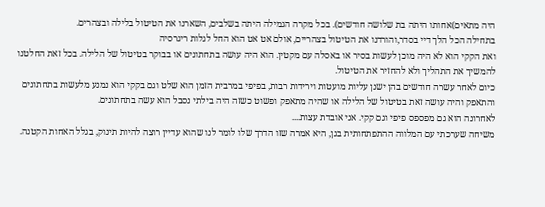היה מתאים)אחותו היתה בת שלושה חודשים). בכל מקרה הגמילה היתה בשלבים, השארנו את הטיטול בלילה ובצהרים.
בתחילה הכל הלך דיי בסדר,והורדנו את הטיטול בצהריים, אולם אט אט הוא החל לגלות ריגרסיה
ואת הקקי הוא לא היה מוכן לעשות בסיר או באסלה עם מקטין. הוא היה עושה בתחתונים או בבוקר בטיטול של הלילה. בכל זאת החלטנו להמשיך את התהליך ולא להחזיר את הטיטול.
כיום לאחר עשרה חודשים בהן ישנן עליות מועטות וירידות רבות, בפיפי במרבית הזמן הוא שלט וגם בקקי הוא נמנע מלעשות בתחתונים והתאפק והיה עושה זאת בטיטול של הלילה או שהיה מתאפק ופשוט כשזה היה בילתי נסבל הוא עשה בתחתונים.
לאחרונה הוא גם מפספס פיפי וגם קקי. אני אובדת עצות....
משיחה שערכתי עם המלווה ההתפתחותית בגן, היא אמרה שזו הדרך שלו לומר לנו שהוא עדיין רוצה להיות תינוק, בגלל האחות הקטנה.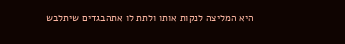היא המליצה לנקות אותו ולתת לו אתהבגדים שיתלבש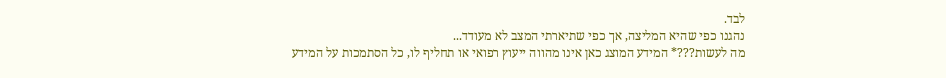לבד.
נהגנו כפי שהיא המליצה, אך כפי שתיארתי המצב לא מעודד...
מה לעשות???* המידע המוצג כאן אינו מהווה ייעוץ רפואי או תחליף לו, כל הסתמכות על המידע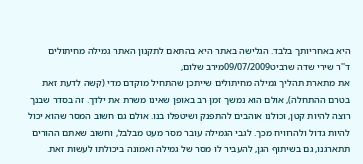היא באחריותך בלבד. הגלישה באתר היא בהתאם לתקנון האתר גמילה מחיתולים
ד''ר שירי שדה שרביט09/07/2009מירב שלום,
את מתארת תהליך גמילה מחיתולים שייתכן שהתחיל מוקדם מדי (קשה לדעת זאת בטרם ההתחלה), אולם הוא נמשך זמן רב באופן שאינו משרת את ילדך. זה בסדר שבנך רוצה להיות קטן, וכולנו אוהבים להתפנק ושיטפלו בנו. אולם גם חשוב המסר שהוא יכול להיות גדול ולהרוויח מכך. לגבי הגמילה עובר מסר מעט מבלבל, וחשוב שאתם ההורים תתארגנו, גם בשיתוף הגן, להעביר לו מסר של גמילה ואמונה ביכולתו לעשות זאת.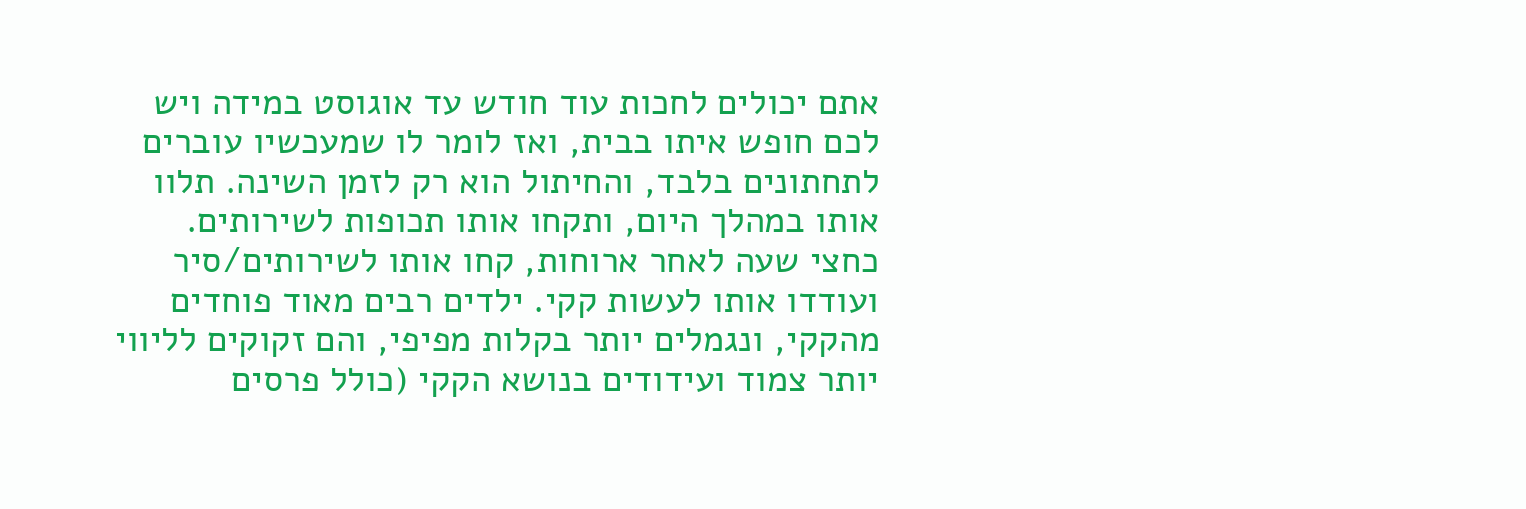אתם יכולים לחכות עוד חודש עד אוגוסט במידה ויש לכם חופש איתו בבית, ואז לומר לו שמעכשיו עוברים לתחתונים בלבד, והחיתול הוא רק לזמן השינה. תלוו אותו במהלך היום, ותקחו אותו תכופות לשירותים. כחצי שעה לאחר ארוחות, קחו אותו לשירותים/סיר ועודדו אותו לעשות קקי. ילדים רבים מאוד פוחדים מהקקי, ונגמלים יותר בקלות מפיפי, והם זקוקים לליווי יותר צמוד ועידודים בנושא הקקי (כולל פרסים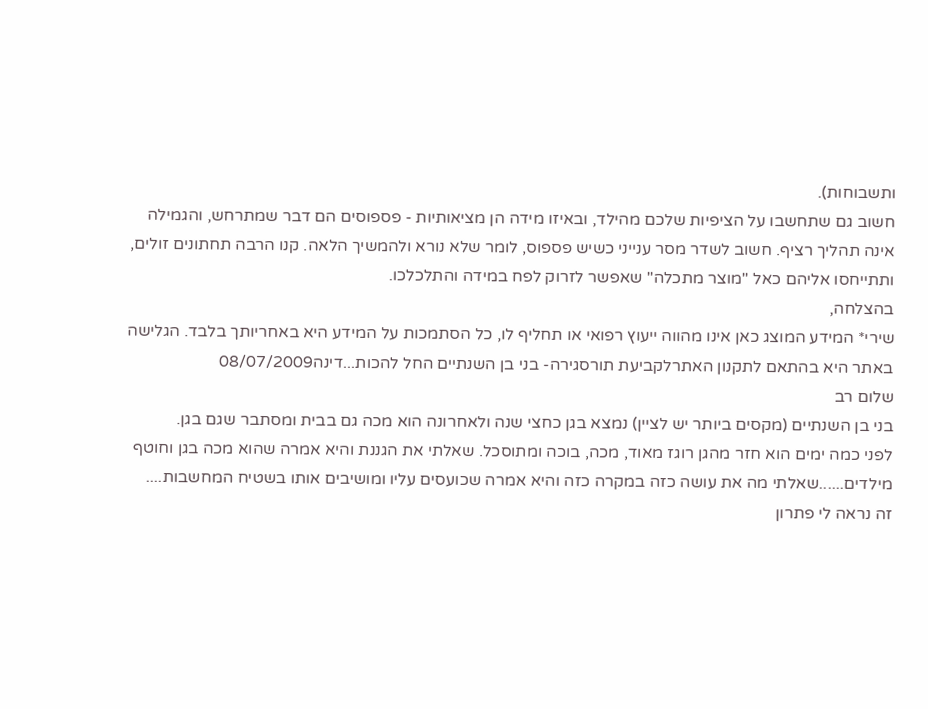ותשבוחות).
חשוב גם שתחשבו על הציפיות שלכם מהילד, ובאיזו מידה הן מציאותיות - פספוסים הם דבר שמתרחש, והגמילה אינה תהליך רציף. חשוב לשדר מסר ענייני כשיש פספוס, לומר שלא נורא ולהמשיך הלאה. קנו הרבה תחתונים זולים, ותתייחסו אליהם כאל "מוצר מתכלה" שאפשר לזרוק לפח במידה והתלכלכו.
בהצלחה,
שירי* המידע המוצג כאן אינו מהווה ייעוץ רפואי או תחליף לו, כל הסתמכות על המידע היא באחריותך בלבד. הגלישה באתר היא בהתאם לתקנון האתרלקביעת תורסגירה- בני בן השנתיים החל להכות...דינה08/07/2009
שלום רב
בני בן השנתיים (מקסים ביותר יש לציין) נמצא בגן כחצי שנה ולאחרונה הוא מכה גם בבית ומסתבר שגם בגן.
לפני כמה ימים הוא חזר מהגן רוגז מאוד, מכה, בוכה ומתוסכל. שאלתי את הגננת והיא אמרה שהוא מכה בגן וחוטף מילדים......שאלתי מה את עושה כזה במקרה כזה והיא אמרה שכועסים עליו ומושיבים אותו בשטיח המחשבות.... זה נראה לי פתרון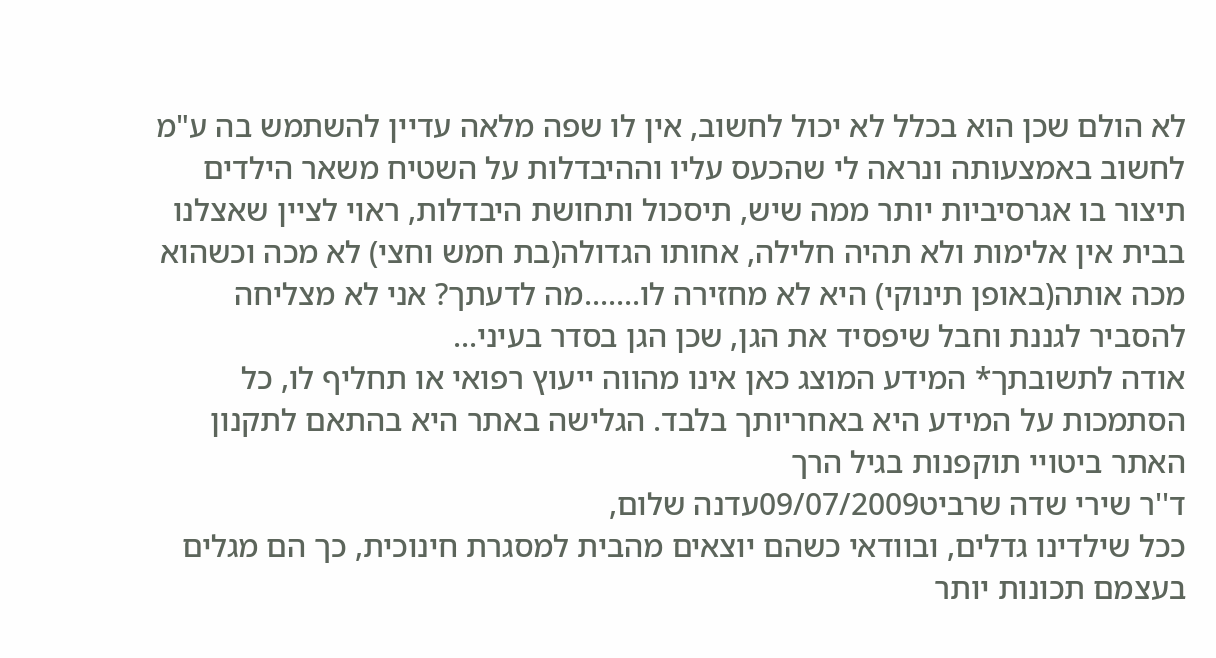לא הולם שכן הוא בכלל לא יכול לחשוב, אין לו שפה מלאה עדיין להשתמש בה ע"מ לחשוב באמצעותה ונראה לי שהכעס עליו וההיבדלות על השטיח משאר הילדים תיצור בו אגרסיביות יותר ממה שיש, תיסכול ותחושת היבדלות, ראוי לציין שאצלנו בבית אין אלימות ולא תהיה חלילה, אחותו הגדולה(בת חמש וחצי) לא מכה וכשהוא מכה אותה(באופן תינוקי) היא לא מחזירה לו.......מה לדעתך? אני לא מצליחה להסביר לגננת וחבל שיפסיד את הגן, שכן הגן בסדר בעיני...
אודה לתשובתך* המידע המוצג כאן אינו מהווה ייעוץ רפואי או תחליף לו, כל הסתמכות על המידע היא באחריותך בלבד. הגלישה באתר היא בהתאם לתקנון האתר ביטויי תוקפנות בגיל הרך
ד''ר שירי שדה שרביט09/07/2009עדנה שלום,
ככל שילדינו גדלים, ובוודאי כשהם יוצאים מהבית למסגרת חינוכית, כך הם מגלים בעצמם תכונות יותר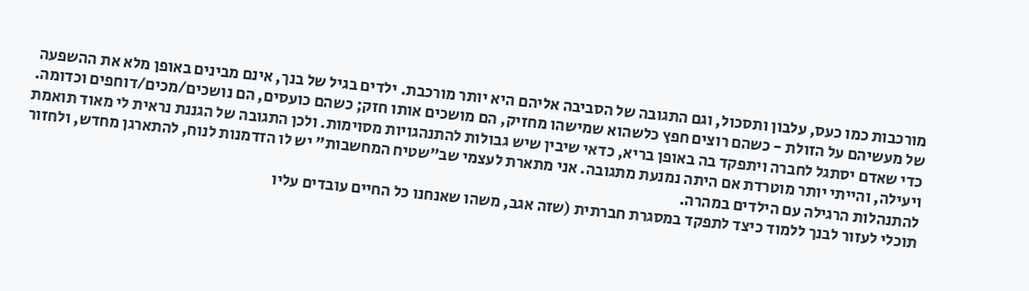מורכבות כמו כעס, עלבון ותסכול, וגם התגובה של הסביבה אליהם היא יותר מורכבת. ילדים בגיל של בנך, אינם מבינים באופן מלא את ההשפעה של מעשיהם על הזולת - כשהם רוצים חפץ כלשהוא שמישהו מחזיק, הם מושכים אותו חזק; כשהם כועסים, הם נושכים/מכים/דוחפים וכדומה. כדי שאדם יסתגל לחברה ויתפקד בה באופן בריא, כדאי שיבין שיש גבולות להתנהגויות מסוימות. ולכן התגובה של הגננת נראית לי מאוד תואמת ויעילה, והייתי יותר מוטרדת אם היתה נמנעת מתגובה. אני מתארת לעצמי שב"שטיח המחשבות" יש לו הזדמנות לנוח, להתארגן מחדש, ולחזור להתנהלות הרגילה עם הילדים במהרה.
תוכלי לעזור לבנך ללמוד כיצד לתפקד במסגרת חברתית (שזה אגב, משהו שאנחנו כל החיים עובדים עליו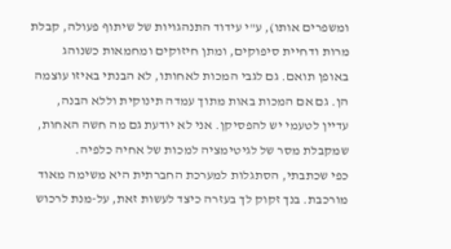ומשפרים אותו), ע"י עידוד התנהגויות של שיתוף פעולה, קבלת מרות ודחיית סיפוקים, ומתן חיזוקים ומחמאות כשנוהג באופן תואם. גם לגבי המכות לאחותו, לא הבנתי באיזו עוצמה הן. גם אם המכות באות מתוך עמדה תינוקית וללא הבנה, עדיין לטעמי יש להפסיקן. אני לא יודעת גם מה חשה האחות, שמקבלת מסר של לגיטימציה למכות של אחיה כלפיה.
כפי שכתבתי, הסתגלות למערכת החברתית היא משימה מאוד מורכבת. בנך זקוק לך בעזרה כיצד לעשות זאת, על-מנת לרכוש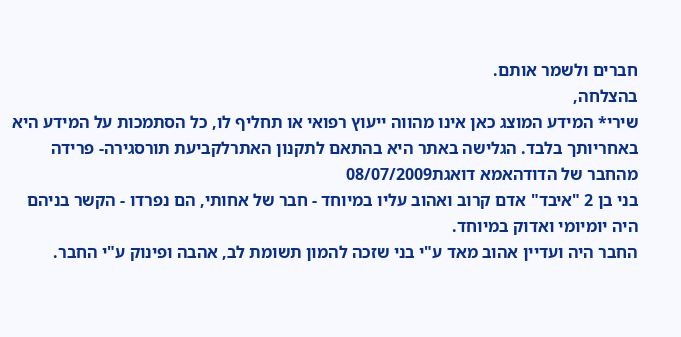חברים ולשמר אותם.
בהצלחה,
שירי* המידע המוצג כאן אינו מהווה ייעוץ רפואי או תחליף לו, כל הסתמכות על המידע היא באחריותך בלבד. הגלישה באתר היא בהתאם לתקנון האתרלקביעת תורסגירה- פרידה מהחבר של הדודהאמא דואגת08/07/2009
בני בן 2 "איבד" אדם קרוב ואהוב עליו במיוחד - חבר של אחותי, הם נפרדו - הקשר בניהם היה יומיומי ואדוק במיוחד.
החבר היה ועדיין אהוב מאד ע"י בני שזכה להמון תשומת לב, אהבה ופינוק ע"י החבר.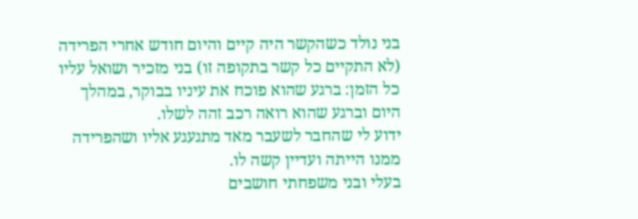בני נולד כשהקשר היה קיים והיום חודש אחרי הפרידה (לא התקיים כל קשר בתקופה זו) בני מזכיר ושואל עליו כל הזמן: ברגע שהוא פוכח את עיניו בבוקר, במהלך היום וברגע שהוא רואה רכב זהה לשלו.
ידוע לי שהחבר לשעבר מאד מתגעגע אליו ושהפרידה ממנו הייתה ועדיין קשה לו.
בעלי ובני משפחתי חושבים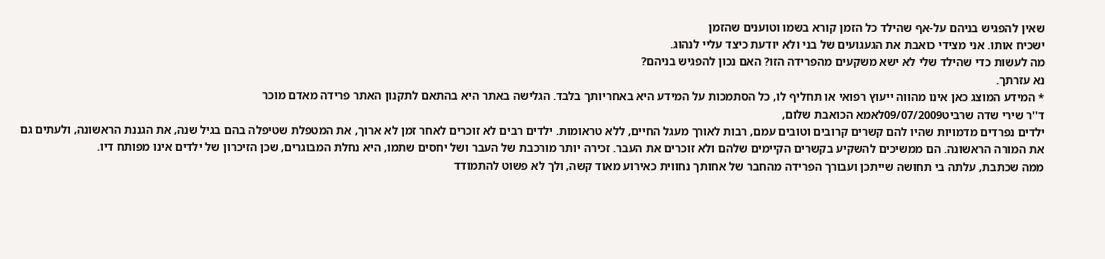שאין להפגיש בניהם על-אף שהילד כל הזמן קורא בשמו וטוענים שהזמן
ישכיח אותו. אני מצידי כואבת את הגעגועים של בני ולא יודעת כיצד עליי לנהוג.
מה לעשות כדי שהילד שלי לא ישא משקעים מהפרידה הזו? האם נכון להפגיש בניהם?
נא עזרתך.
* המידע המוצג כאן אינו מהווה ייעוץ רפואי או תחליף לו, כל הסתמכות על המידע היא באחריותך בלבד. הגלישה באתר היא בהתאם לתקנון האתר פרידה מאדם מוכר
ד''ר שירי שדה שרביט09/07/2009לאמא הכואבת שלום,
ילדים נפרדים מדמויות שהיו להם קשרים קרובים וטובים עמם, רבות לאורך מעגל החיים, ללא טראומות. ילדים רבים לא זוכרים לאחר זמן לא ארוך, את המטפלת שטיפלה בהם בגיל שנה, את הגננת הראשונה, ולעתים גם את המורה הראשונה. הם ממשיכים להשקיע בקשרים הקיימים שלהם ולא זוכרים את העבר. זכירה יותר מורכבת של העבר ושל יחסים שתמו, היא נחלת המבוגרים, שכן הזיכרון של ילדים אינו מפותח דיו.
ממה שכתבת, עלתה בי תחושה שייתכן ועבורך הפרידה מהחבר של אחותך נחווית כאירוע מאוד קשה, ולך לא פשוט להתמודד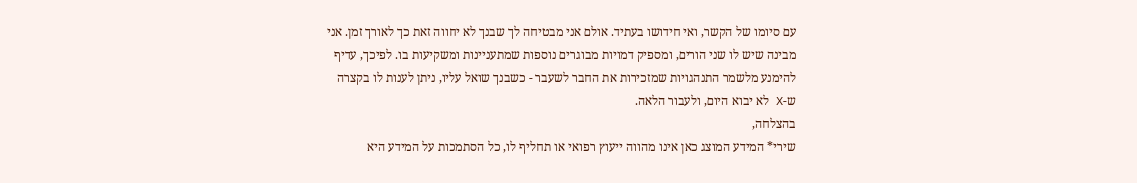עם סיומו של הקשר, ואי חידושו בעתיד. אולם אני מבטיחה לך שבנך לא יחווה זאת כך לאורך זמן. אני מבינה שיש לו שני הורים, ומספיק דמויות מבוגרים נוספות שמתעניינות ומשקיעות בו. לפיכך, עדיף להימנע מלשמר התנהגויות שמזכירות את החבר לשעבר - כשבנך שואל עליו, ניתן לענות לו בקצרה ש-X לא יבוא היום, ולעבור הלאה.
בהצלחה,
שירי* המידע המוצג כאן אינו מהווה ייעוץ רפואי או תחליף לו, כל הסתמכות על המידע היא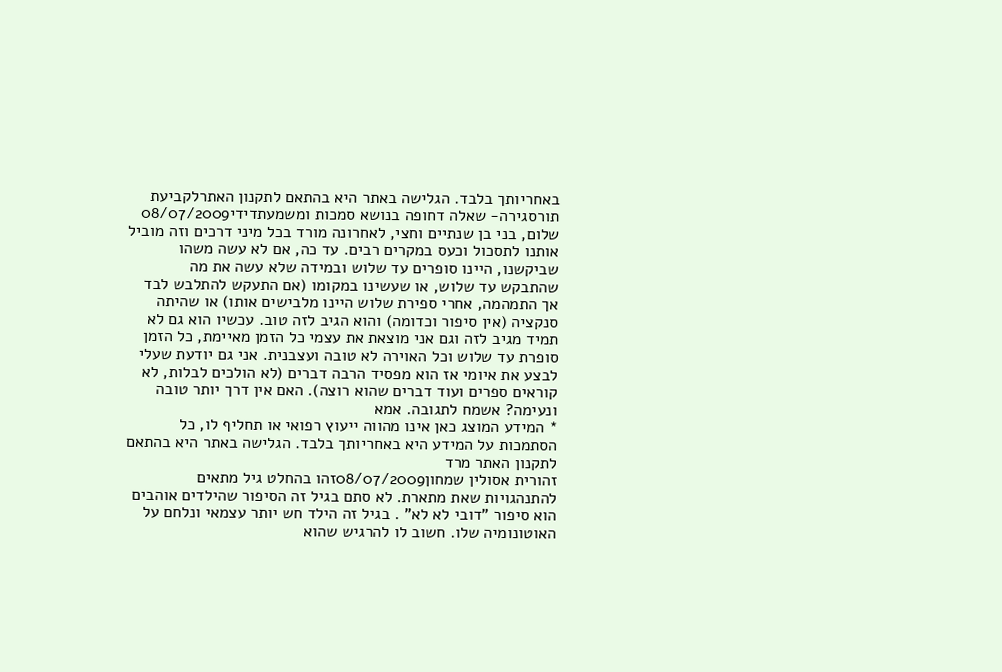באחריותך בלבד. הגלישה באתר היא בהתאם לתקנון האתרלקביעת תורסגירה- שאלה דחופה בנושא סמכות ומשמעתדידי08/07/2009
שלום, בני בן שנתיים וחצי, לאחרונה מורד בכל מיני דרכים וזה מוביל אותנו לתסכול וכעס במקרים רבים. עד כה, אם לא עשה משהו שביקשנו, היינו סופרים עד שלוש ובמידה שלא עשה את מה שהתבקש עד שלוש, או שעשינו במקומו (אם התעקש להתלבש לבד אך התמהמה, אחרי ספירת שלוש היינו מלבישים אותו) או שהיתה סנקציה (אין סיפור וכדומה) והוא הגיב לזה טוב. עכשיו הוא גם לא תמיד מגיב לזה וגם אני מוצאת את עצמי כל הזמן מאיימת, כל הזמן סופרת עד שלוש וכל האוירה לא טובה ועצבנית. אני גם יודעת שעלי לבצע את איומי אז הוא מפסיד הרבה דברים (לא הולכים לבלות, לא קוראים ספרים ועוד דברים שהוא רוצה). האם אין דרך יותר טובה ונעימה? אשמח לתגובה. אמא
* המידע המוצג כאן אינו מהווה ייעוץ רפואי או תחליף לו, כל הסתמכות על המידע היא באחריותך בלבד. הגלישה באתר היא בהתאם לתקנון האתר מרד
זהורית אסולין שמחון08/07/2009זהו בהחלט גיל מתאים להתנהגויות שאת מתארת. לא סתם בגיל זה הסיפור שהילדים אוהבים הוא סיפור "דובי לא לא" . בגיל זה הילד חש יותר עצמאי ונלחם על האוטונומיה שלו. חשוב לו להרגיש שהוא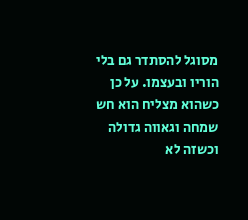מסוגל להסתדר גם בלי הוריו ובעצמו. על כן כשהוא מצליח הוא חש שמחה וגאווה גדולה וכשזה לא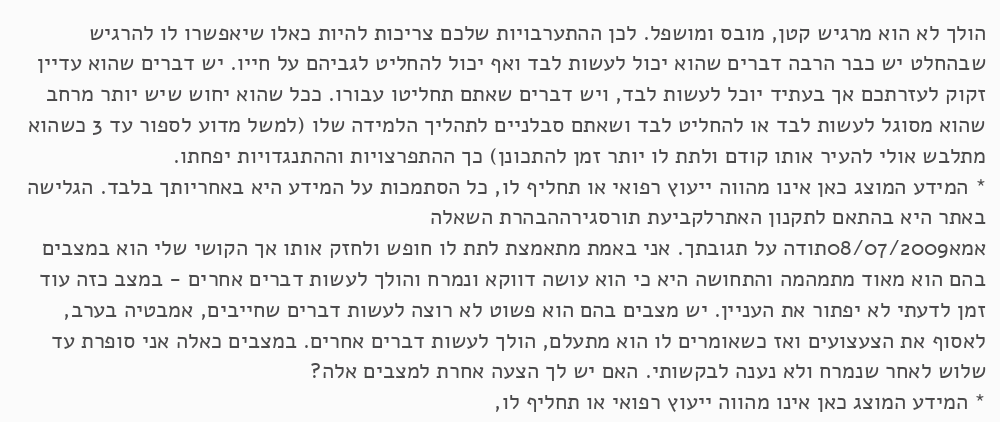הולך לא הוא מרגיש קטן, מובס ומושפל. לכן ההתערבויות שלכם צריכות להיות כאלו שיאפשרו לו להרגיש שבהחלט יש כבר הרבה דברים שהוא יכול לעשות לבד ואף יכול להחליט לגביהם על חייו. יש דברים שהוא עדיין זקוק לעזרתכם אך בעתיד יוכל לעשות לבד, ויש דברים שאתם תחליטו עבורו. ככל שהוא יחוש שיש יותר מרחב שהוא מסוגל לעשות לבד או להחליט לבד ושאתם סבלניים לתהליך הלמידה שלו (למשל מדוע לספור עד 3 כשהוא מתלבש אולי להעיר אותו קודם ולתת לו יותר זמן להתכונן) כך ההתפרצויות וההתנגדויות יפחתו.
* המידע המוצג כאן אינו מהווה ייעוץ רפואי או תחליף לו, כל הסתמכות על המידע היא באחריותך בלבד. הגלישה באתר היא בהתאם לתקנון האתרלקביעת תורסגירההבהרת השאלה
אמא08/07/2009תודה על תגובתך. אני באמת מתאמצת לתת לו חופש ולחזק אותו אך הקושי שלי הוא במצבים בהם הוא מאוד מתמהמה והתחושה היא כי הוא עושה דווקא ונמרח והולך לעשות דברים אחרים - במצב כזה עוד זמן לדעתי לא יפתור את העניין. יש מצבים בהם הוא פשוט לא רוצה לעשות דברים שחייבים, אמבטיה בערב, לאסוף את הצעצועים ואז כשאומרים לו הוא מתעלם, הולך לעשות דברים אחרים. במצבים כאלה אני סופרת עד שלוש לאחר שנמרח ולא נענה לבקשותי. האם יש לך הצעה אחרת למצבים אלה?
* המידע המוצג כאן אינו מהווה ייעוץ רפואי או תחליף לו,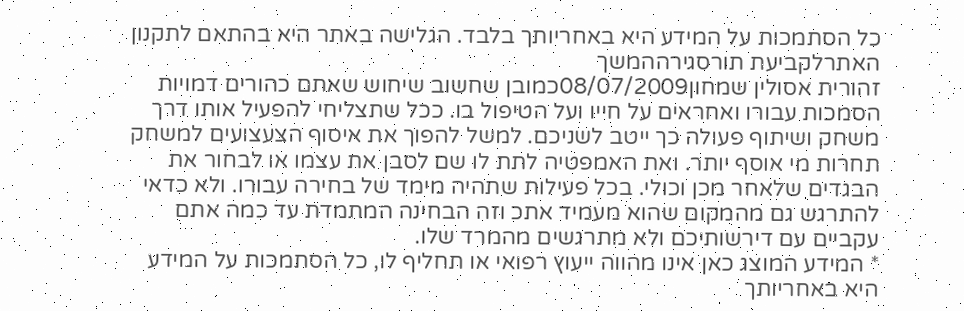כל הסתמכות על המידע היא באחריותך בלבד. הגלישה באתר היא בהתאם לתקנון האתרלקביעת תורסגירההמשך
זהורית אסולין שמחון08/07/2009כמובן שחשוב שיחוש שאתם כהורים דמויות הסמכות עבורו ואחראים על חייו ועל הטיפול בו. ככל שתצליחי להפעיל אותו דרך משחק ושיתוף פעולה כך ייטב לשניכם. למשל להפוך את איסוף הצעצועים למשחק תחרות מי אוסף יותר. ואת האמפטיה לתת לו שם לסבן את עצמו או לבחור את הבגדים שלאחר מכן וכולי. בכל פעילות שתהיה מימד של בחירה עבורו. ולא כדאי להתרגש גם מהמקום שהוא מעמיד אתכ וזה הבחינה המתמדת עד כמה אתם עקביים עם דירשותיכם ולא מתרגשים מהמרד שלו.
* המידע המוצג כאן אינו מהווה ייעוץ רפואי או תחליף לו, כל הסתמכות על המידע היא באחריותך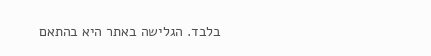בלבד. הגלישה באתר היא בהתאם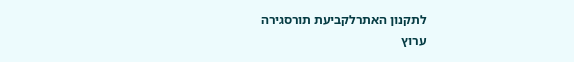לתקנון האתרלקביעת תורסגירה
ערוץ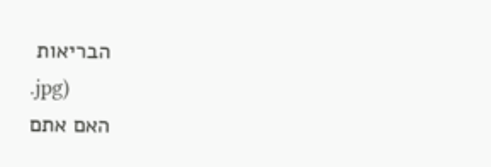הבריאות
.jpg)
האם אתם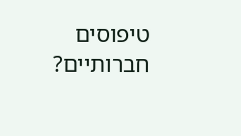טיפוסים חברותיים?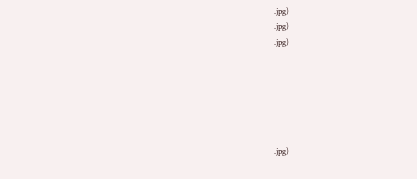.jpg)
.jpg)
.jpg)






.jpg)